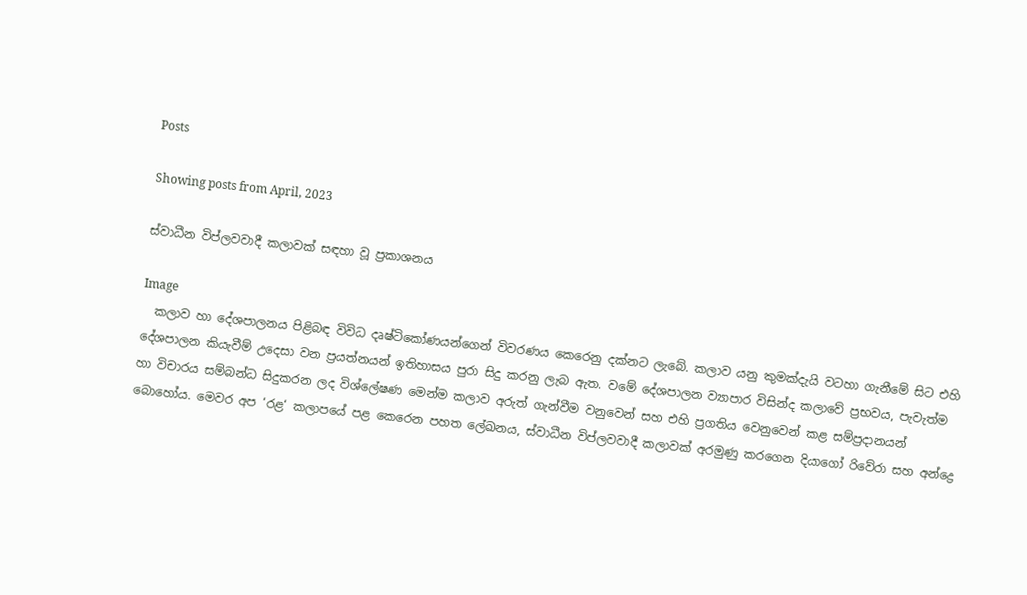Posts

Showing posts from April, 2023

ස්වාධීන විප්ලවවාදී කලාවක් සඳහා වූ ප්‍රකාශනය

Image
  කලාව හා දේශපාලනය පිළිබඳ විවිධ දෘෂ්ටිකෝණයන්ගෙන් විවරණය කෙරෙනු දක්නට ලැබේ. කලාව යනු කුමක්දැයි වටහා ගැනීමේ සිට එහි දේශපාලන කියැවීම් උදෙසා වන ප්‍රයත්නයන් ඉතිහාසය පුරා සිදු කරනු ලැබ ඇත. වමේ දේශපාලන ව්‍යාපාර විසින්ද කලාවේ ප්‍රභවය, පැවැත්ම හා විචාරය සම්බන්ධ සිදුකරන ලද විශ්ලේෂණ මෙන්ම කලාව අරුත් ගැන්වීම වනුවෙන් සහ එහි ප්‍රගතිය වෙනුවෙන් කළ සම්ප්‍රදානයන් බොහෝය. මෙවර අප ‘රළ‘ කලාපයේ පළ කෙරෙන පහත ලේඛනය, ස්වාධීන විප්ලවවාදී කලාවක් අරමුණු කරගෙන දියාගෝ රිවේරා සහ අන්ද්‍රෙ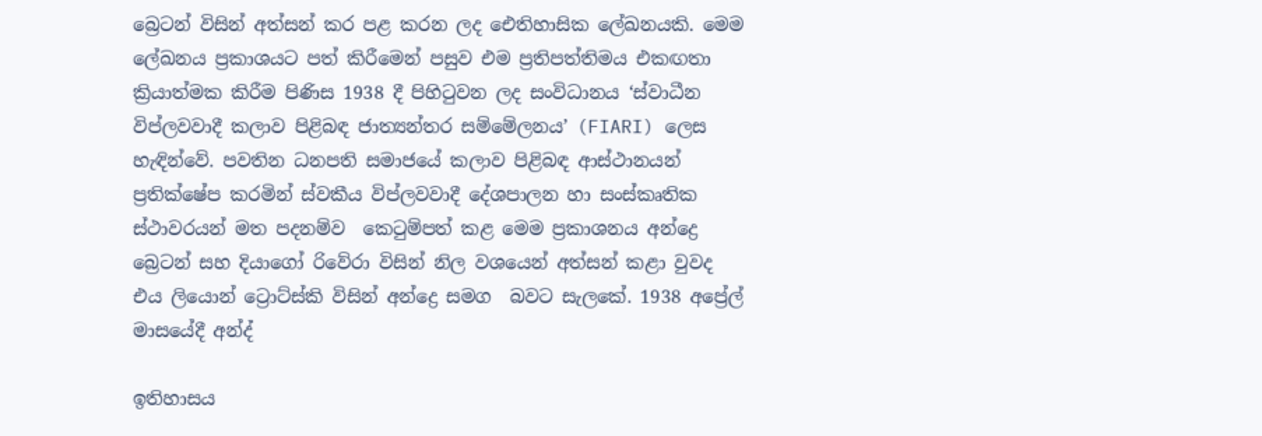බ්‍රෙටන් විසින් අත්සන් කර පළ කරන ලද ඓතිහාසික ලේඛනයකි. මෙම ලේඛනය ප්‍රකාශයට පත් කිරීමෙන් පසුව එම ප්‍රතිපත්තිමය එකඟතා ක්‍රියාත්මක කිරීම පිණිස 1938 දී පිහිටුවන ලද සංවිධානය ‘ස්වාධීන විප්ලවවාදී කලාව පිළිබඳ ජාත්‍යන්තර සම්මේලනය’ (FIARI) ලෙස හැඳින්වේ. පවතින ධනපති සමාජයේ කලාව පිළිබඳ ආස්ථානයන් ප්‍රතික්ෂේප කරමින් ස්වකීය විප්ලවවාදී දේශපාලන හා සංස්කෘතික ස්ථාවරයන් මත පදනම්ව  කෙටුම්පත් කළ මෙම ප්‍රකාශනය අන්ද්‍රෙ බ්‍රෙටන් සහ දියාගෝ රිවේරා විසින් නිල වශයෙන් අත්සන් කළා වුවද එය ලියොන් ට්‍රොට්ස්කි විසින් අන්ද්‍රෙ සමග  බවට සැලකේ. 1938 අප්‍රේල් මාසයේදී අන්ද්

ඉතිහාසය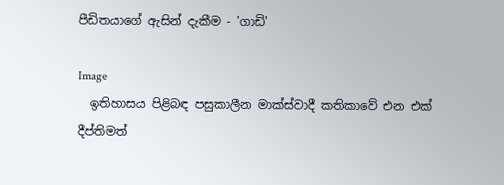පීඩිතයාගේ ඇසින් දැකීම - 'ගාඩි'

Image
  ඉතිහාසය පිළිබඳ පසුකාලීන මාක්ස්වාදී කතිකාවේ එන එක් දීප්තිමත්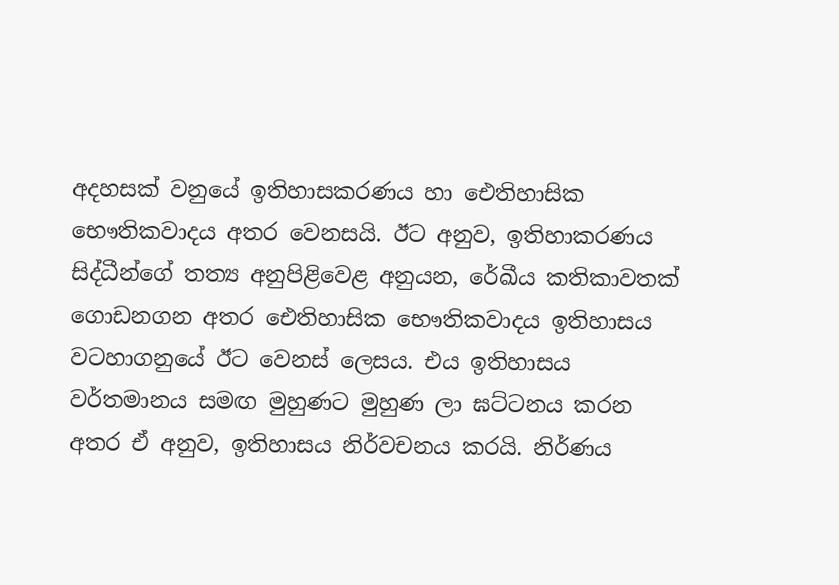අදහසක් වනුයේ ඉතිහාසකරණය හා ඓතිහාසික භෞතිකවාදය අතර වෙනසයි. ඊට අනුව, ඉතිහාකරණය සිද්ධීන්ගේ තත්‍ය අනුපිළිවෙළ අනුයන, රේඛීය කතිකාවතක් ගොඩනගන අතර ඓතිහාසික භෞතිකවාදය ඉතිහාසය වටහාගනුයේ ඊට වෙනස් ලෙසය. එය ඉතිහාසය වර්තමානය සමඟ මුහුණට මුහුණ ලා ඝට්ටනය කරන අතර ඒ අනුව, ඉතිහාසය නිර්වචනය කරයි. නිර්ණය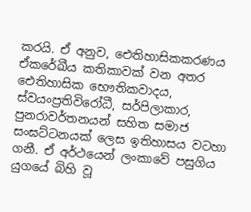කරයි. ඒ අනුව, ඓතිහාසිකකරණය ඒකරේඛීය කතිකාවක් වන අතර ඓතිහාසික භෞතිකවාදය, ස්වයංප්‍රතිවිරෝධී, සර්පිලාකාර, පුනරාවර්තනයන් සහිත සමාජ සංඝට්ටනයක් ලෙස ඉතිහාසය වටහා ගනී. ඒ අර්ථයෙන් ලංකාවේ පසුගිය යුගයේ බිහි වූ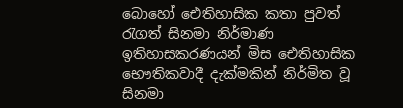බොහෝ ඓතිහාසික කතා පුවත් රැගත් සිනමා නිර්මාණ ඉතිහාසකරණයන් මිස ඓතිහාසික භෞතිකවාදී දැක්මකින් නිර්මිත වූ සිනමා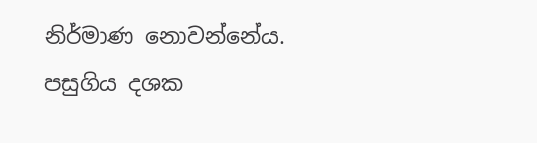නිර්මාණ නොවන්නේය. පසුගිය දශක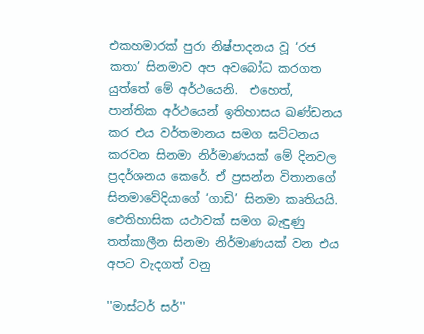එකහමාරක් පුරා නිෂ්පාදනය වූ ‘රජ කතා’ සිනමාව අප අවබෝධ කරගත යුත්තේ මේ අර්ථයෙනි.  එහෙත්,  පාන්තික අර්ථයෙන් ඉතිහාසය ඛණ්ඩනය කර එය වර්තමානය සමග ඝට්ටනය කරවන සිනමා නිර්මාණයක් මේ දිනවල ප්‍රදර්ශනය කෙරේ. ඒ ප්‍රසන්න විතානගේ සිනමාවේදියාගේ ‘ගාඩි’ සිනමා කෘතියයි. ඓතිහාසික යථාවක් සමග බැඳුණු තත්කාලීන සිනමා නිර්මාණයක් වන එය අපට වැදගත් වනු

''මාස්ටර් සර්''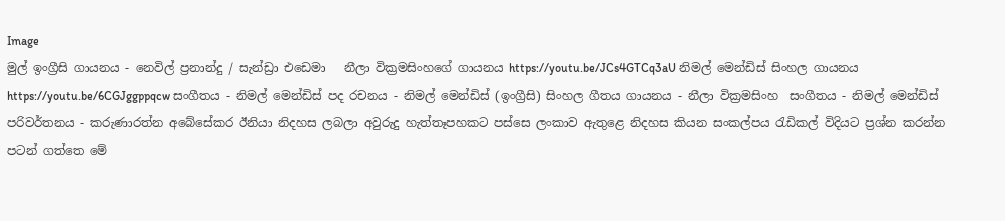Image
මුල් ඉංග්‍රීසි ගායනය - නෙවිල් ප්‍රනාන්දු / සැන්ඩ්‍රා එඩෙමා   නීලා වික්‍රමසිංහගේ ගායනය https://youtu.be/JCs4GTCq3aU නිමල් මෙන්ඩිස් සිංහල ගායනය https://youtu.be/6CGJggppqcw සංගීතය - නිමල් මෙන්ඩිස් පද රචනය - නිමල් මෙන්ඩිස් (ඉංග්‍රීසි) සිංහල ගීතය ගායනය - නීලා වික්‍රමසිංහ  සංගීතය - නිමල් මෙන්ඩිස්  පරිවර්තනය - කරුණාරත්න අබේසේකර ඊනියා නිදහස ලබලා අවුරුදු හැත්තෑපහකට පස්සෙ ලංකාව ඇතුළෙ නිදහස කියන සංකල්පය රැඩිකල් විදියට ප්‍රශ්න කරන්න පටන් ගත්තෙ මේ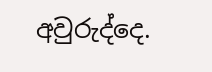අවුරුද්දෙ.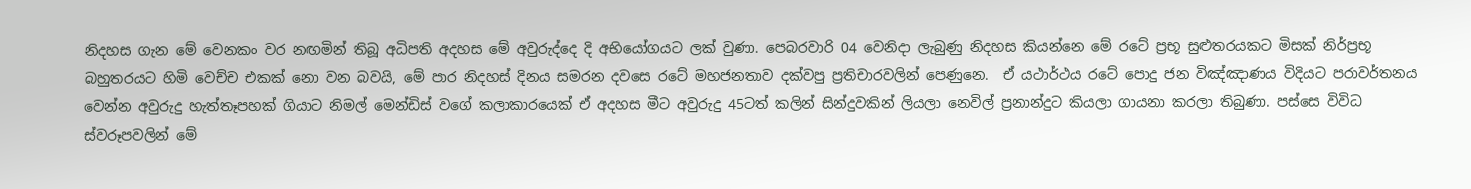නිදහස ගැන මේ වෙනකං වර නඟමින් තිබූ අධිපති අදහස මේ අවුරුද්දෙ දි අභියෝගයට ලක් වුණා. පෙබරවාරි 04 වෙනිදා ලැබුණු නිදහස කියන්නෙ මේ රටේ ප්‍රභූ සුළුතරයකට මිසක් නිර්ප්‍රභූ බහුතරයට හිමි වෙච්ච එකක් නො වන බවයි, මේ පාර නිදහස් දිනය සමරන දවසෙ රටේ මහජනතාව දක්වපු ප්‍රතිචාරවලින් පෙණුනෙ.  ඒ යථාර්ථය රටේ පොදු ජන විඤ්ඤාණය විදියට පරාවර්තනය වෙන්න අවුරුදු හැත්තෑපහක් ගියාට නිමල් මෙන්ඩිස් වගේ කලාකාරයෙක් ඒ අදහස මීට අවුරුදු 45ටත් කලින් සින්දුවකින් ලියලා නෙවිල් ප්‍රනාන්දුට කියලා ගායනා කරලා තිබුණා. පස්සෙ විවිධ ස්වරූපවලින් මේ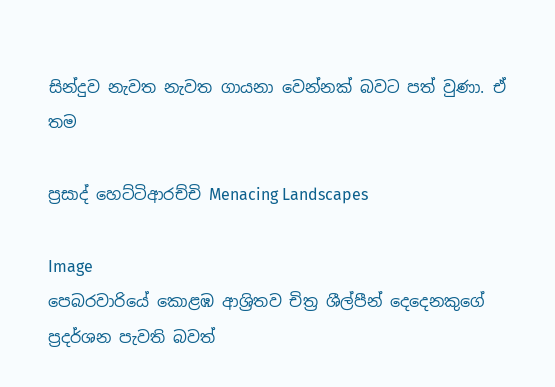සින්දුව නැවත නැවත ගායනා වෙන්නක් බවට පත් වුණා. ඒ තම

ප්‍රසාද් හෙට්ටිආරච්චි Menacing Landscapes

Image
පෙබරවාරියේ කොළඹ ආශ්‍රිතව චිත්‍ර ශීල්පීන් දෙදෙනකුගේ ප්‍රදර්ශන පැවති බවත්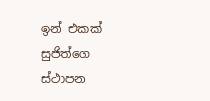ඉන් එකක් සුජිත්ගෙ ස්ථාපන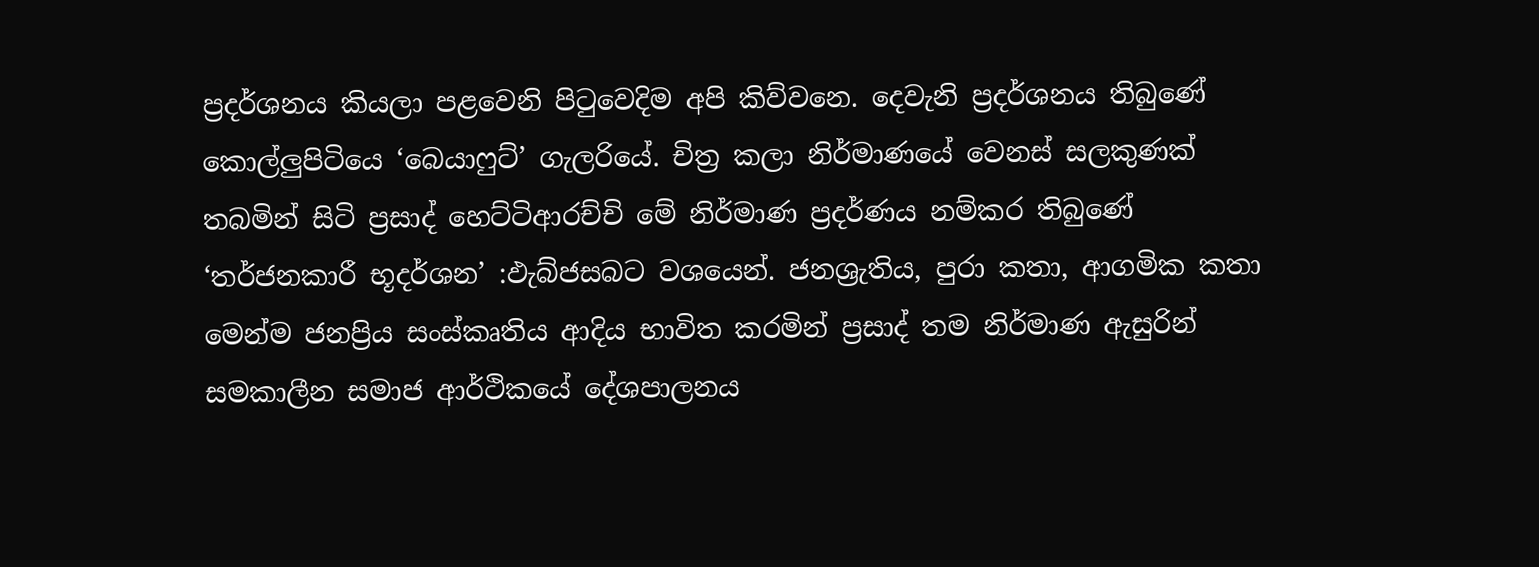ප්‍රදර්ශනය කියලා පළවෙනි පිටුවෙදිම අපි කිව්වනෙ. දෙවැනි ප්‍රදර්ශනය තිබුණේ කොල්ලුපිටියෙ ‘බෙයාෆුට්’ ගැලරියේ. චිත්‍ර කලා නිර්මාණයේ වෙනස් සලකුණක් තබමින් සිටි ප්‍රසාද් හෙට්ටිආරච්චි මේ නිර්මාණ ප්‍රදර්ණය නම්කර තිබුණේ ‘තර්ජනකාරී භූදර්ශන’ :ඵැබ්ජසබට වශයෙන්. ජනශ්‍රැතිය, පුරා කතා, ආගමික කතා මෙන්ම ජනප්‍රිය සංස්කෘතිය ආදිය භාවිත කරමින් ප්‍රසාද් තම නිර්මාණ ඇසුරින් සමකාලීන සමාජ ආර්ථිකයේ දේශපාලනය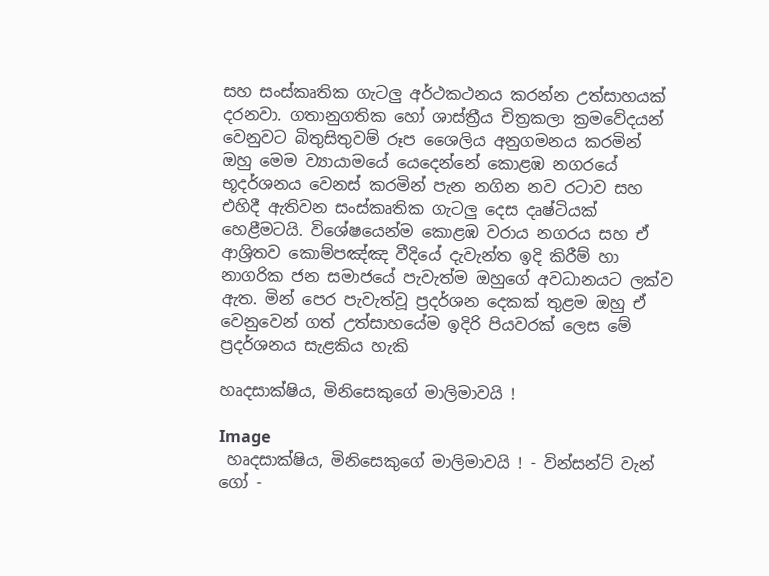සහ සංස්කෘතික ගැටලු අර්ථකථනය කරන්න උත්සාහයක් දරනවා. ගතානුගතික හෝ ශාස්ත්‍රීය චිත්‍රකලා ක්‍රමවේදයන් වෙනුවට බිතුසිතුවම් රූප ශෛලිය අනුගමනය කරමින් ඔහු මෙම ව්‍යායාමයේ යෙදෙන්නේ කොළඹ නගරයේ භූදර්ශනය වෙනස් කරමින් පැන නගින නව රටාව සහ එහිදී ඇතිවන සංස්කෘතික ගැටලු දෙස දෘෂ්ටියක් හෙළීමටයි. විශේෂයෙන්ම කොළඹ වරාය නගරය සහ ඒ ආශ්‍රිතව කොම්පඤ්ඤ වීදියේ දැවැන්ත ඉදි කිරීම් හා නාගරික ජන සමාජයේ පැවැත්ම ඔහුගේ අවධානයට ලක්ව ඇත. මින් පෙර පැවැත්වූ ප්‍රදර්ශන දෙකක් තුළම ඔහු ඒ වෙනුවෙන් ගත් උත්සාහයේම ඉදිරි පියවරක් ලෙස මේ ප්‍රදර්ශනය සැළකිය හැකි

හෘදසාක්ෂිය, මිනිසෙකුගේ මාලිමාවයි !

Image
 හෘදසාක්ෂිය, මිනිසෙකුගේ මාලිමාවයි ! - වින්සන්ට් වැන් ගෝ -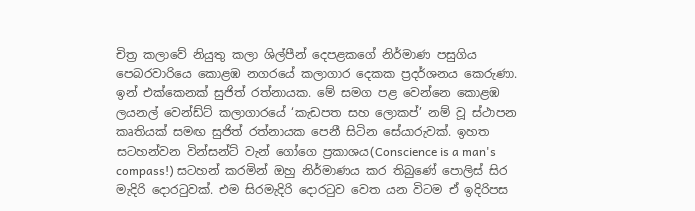චිත්‍ර කලාවේ නියුතු කලා ශිල්පීන් දෙපළකගේ නිර්මාණ පසුගිය පෙබරවාරියෙ කොළඹ නගරයේ කලාගාර දෙකක ප්‍රදර්ශනය කෙරුණා. ඉන් එක්කෙනක් සුජිත් රත්නායක. මේ සමග පළ වෙන්නෙ කොළඹ ලයනල් වෙන්ඩ්ට් කලාගාරයේ ‘කැඩපත සහ ලොකප්’ නම් වූ ස්ථාපන කෘතියක් සමඟ සුජිත් රත්නායක පෙනී සිටින සේයාරුවක්. ඉහත සටහන්වන වින්සන්ට් වැන් ගෝගෙ ප්‍රකාශය(Conscience is a man's compass!) සටහන් කරමින් ඔහු නිර්මාණය කර තිබුණේ පොලිස් සිර මැදිරි දොරටුවක්. එම සිරමැදිරි දොරටුව වෙත යන විටම ඒ ඉදිරිපස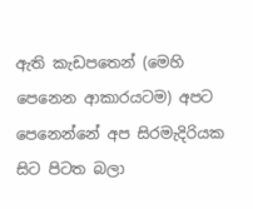ඇති කැඩපතෙන් (මෙහි පෙනෙන ආකාරයටම) අපට පෙනෙන්නේ අප සිරමැදිරියක සිට පිටත බලා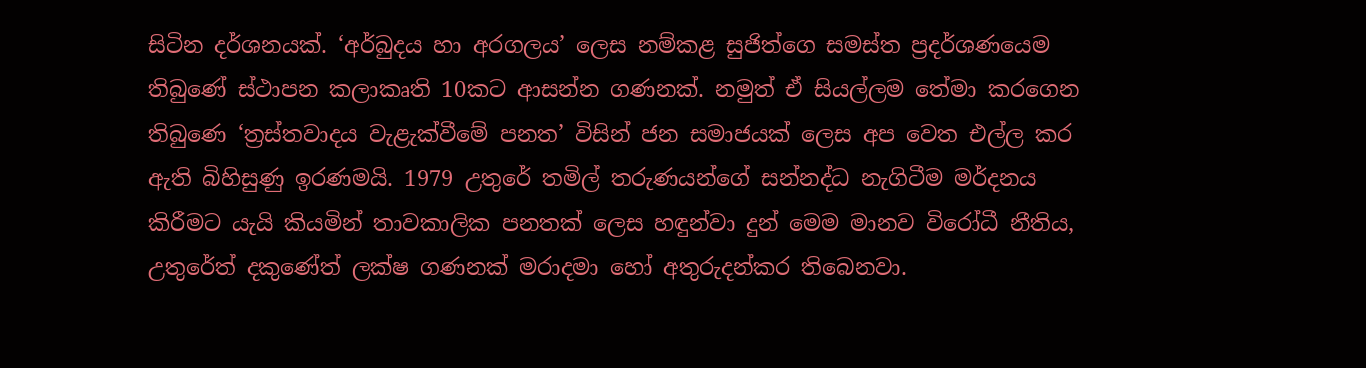සිටින දර්ශනයක්. ‘අර්බුදය හා අරගලය’ ලෙස නම්කළ සුජිත්ගෙ සමස්ත ප්‍රදර්ශණයෙම තිබුණේ ස්ථාපන කලාකෘති 10කට ආසන්න ගණනක්. නමුත් ඒ සියල්ලම තේමා කරගෙන තිබුණෙ ‘ත්‍රස්තවාදය වැළැක්වීමේ පනත’ විසින් ජන සමාජයක් ලෙස අප වෙත එල්ල කර ඇති බිහිසුණු ඉරණමයි. 1979 උතුරේ තමිල් තරුණයන්ගේ සන්නද්ධ නැගිටීම මර්දනය කිරීමට යැයි කියමින් තාවකාලික පනතක් ලෙස හඳුන්වා දුන් මෙම මානව විරෝධී නීතිය, උතුරේත් දකුණේත් ලක්ෂ ගණනක් මරාදමා හෝ අතුරුදන්කර තිබෙනවා.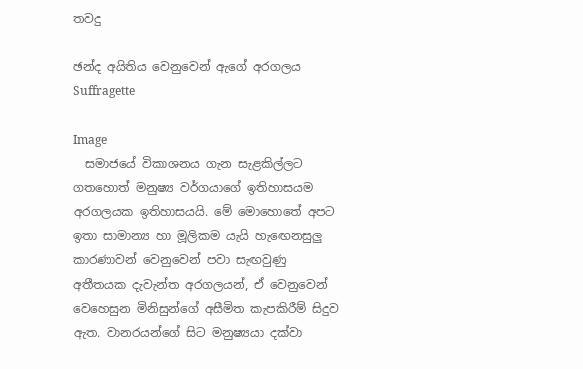තවදු

ඡන්ද අයිතිය වෙනුවෙන් ඇගේ අරගලය Suffragette

Image
  සමාජයේ විකාශනය ගැන සැළකිල්ලට ගතහොත් මනුෂ්‍ය වර්ගයාගේ ඉතිහාසයම අරගලයක ඉතිහාසයයි. මේ මොහොතේ අපට ඉතා සාමාන්‍ය හා මූලිකම යැයි හැඟෙනසුලු කාරණාවන් වෙනුවෙන් පවා සැඟවුණු අතීතයක දැවැන්ත අරගලයන්, ඒ වෙනුවෙන් වෙහෙසුන මිනිසුන්ගේ අසීමිත කැපකිරීම් සිදුව ඇත. වානරයන්ගේ සිට මනුෂ්‍යයා දක්වා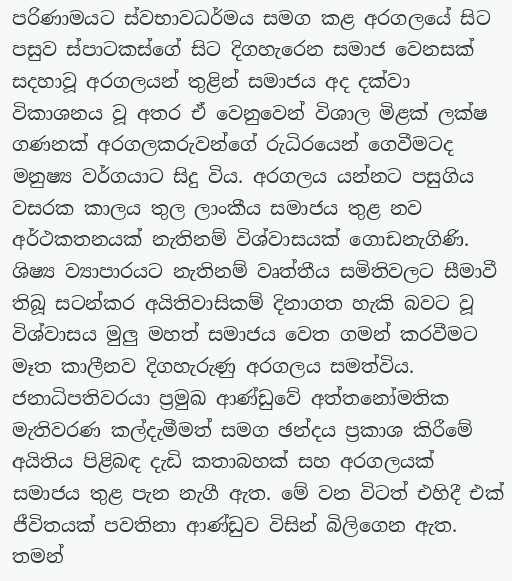පරිණාමයට ස්වභාවධර්මය සමග කළ අරගලයේ සිට පසුව ස්පාටකස්ගේ සිට දිගහැරෙන සමාජ වෙනසක් සදහාවූ අරගලයන් තුළින් සමාජය අද දක්වා විකාශනය වූ අතර ඒ වෙනුවෙන් විශාල මිළක් ලක්ෂ ගණනක් අරගලකරුවන්ගේ රුධිරයෙන් ගෙවීමටද මනුෂ්‍ය වර්ගයාට සිදු විය. අරගලය යන්නට පසුගිය වසරක කාලය තුල ලාංකීය සමාජය තුළ නව අර්ථකතනයක් නැතිනම් විශ්වාසයක් ගොඩනැගිණි. ශිෂ්‍ය ව්‍යාපාරයට නැතිනම් වෘත්තීය සමිතිවලට සීමාවී තිබූ සටන්කර අයිතිවාසිකම් දිනාගත හැකි බවට වූ විශ්වාසය මුලු මහත් සමාජය වෙත ගමන් කරවීමට මෑත කාලීනව දිගහැරුණු අරගලය සමත්විය.  ජනාධිපතිවරයා ප්‍රමුඛ ආණ්ඩුවේ අත්තනෝමතික මැතිවරණ කල්දැමීමත් සමග ඡන්දය ප්‍රකාශ කිරීමේ අයිතිය පිළිබඳ දැඩි කතාබහක් සහ අරගලයක් සමාජය තුළ පැන නැගී ඇත. මේ වන විටත් එහිදී එක් ජීවිතයක් පවතිනා ආණ්ඩුව විසින් බිලිගෙන ඇත. තමන්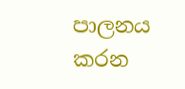පාලනය කරන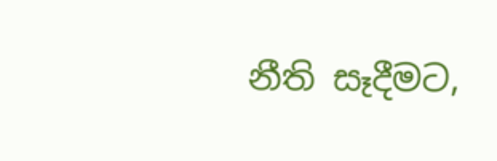නීති සෑදීමට,